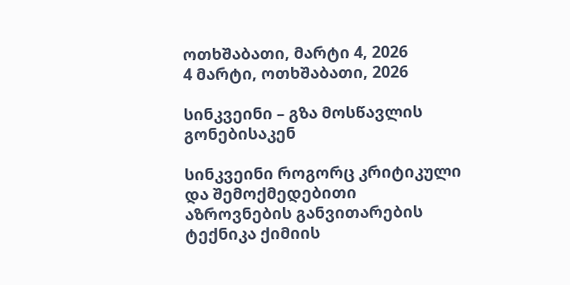ოთხშაბათი, მარტი 4, 2026
4 მარტი, ოთხშაბათი, 2026

სინკვეინი – გზა მოსწავლის გონებისაკენ

სინკვეინი როგორც კრიტიკული და შემოქმედებითი აზროვნების განვითარების ტექნიკა ქიმიის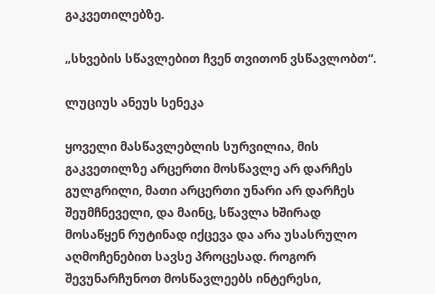გაკვეთილებზე.

„სხვების სწავლებით ჩვენ თვითონ ვსწავლობთ“.

ლუციუს ანეუს სენეკა

ყოველი მასწავლებლის სურვილია, მის გაკვეთილზე არცერთი მოსწავლე არ დარჩეს გულგრილი, მათი არცერთი უნარი არ დარჩეს შეუმჩნეველი, და მაინც, სწავლა ხშირად მოსაწყენ რუტინად იქცევა და არა უსასრულო აღმოჩენებით სავსე პროცესად. როგორ შევუნარჩუნოთ მოსწავლეებს ინტერესი,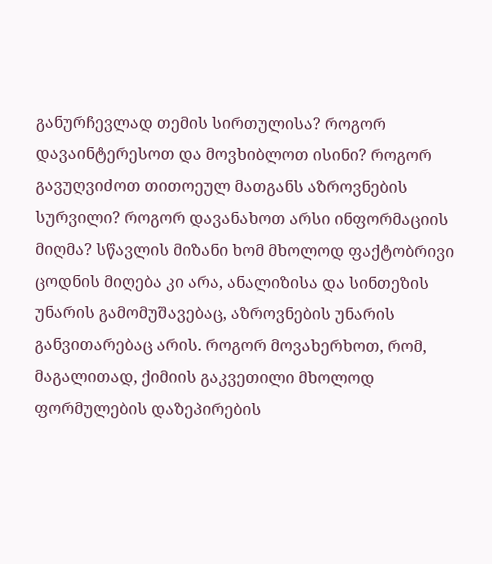განურჩევლად თემის სირთულისა? როგორ დავაინტერესოთ და მოვხიბლოთ ისინი? როგორ გავუღვიძოთ თითოეულ მათგანს აზროვნების სურვილი? როგორ დავანახოთ არსი ინფორმაციის მიღმა? სწავლის მიზანი ხომ მხოლოდ ფაქტობრივი ცოდნის მიღება კი არა, ანალიზისა და სინთეზის უნარის გამომუშავებაც, აზროვნების უნარის განვითარებაც არის. როგორ მოვახერხოთ, რომ, მაგალითად, ქიმიის გაკვეთილი მხოლოდ ფორმულების დაზეპირების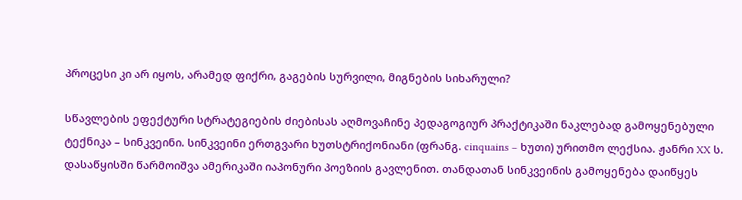პროცესი კი არ იყოს, არამედ ფიქრი, გაგების სურვილი, მიგნების სიხარული?

სწავლების ეფექტური სტრატეგიების ძიებისას აღმოვაჩინე პედაგოგიურ პრაქტიკაში ნაკლებად გამოყენებული ტექნიკა – სინკვეინი. სინკვეინი ერთგვარი ხუთსტრიქონიანი (ფრანგ. cinquains – ხუთი) ურითმო ლექსია. ჟანრი XX ს. დასაწყისში წარმოიშვა ამერიკაში იაპონური პოეზიის გავლენით. თანდათან სინკვეინის გამოყენება დაიწყეს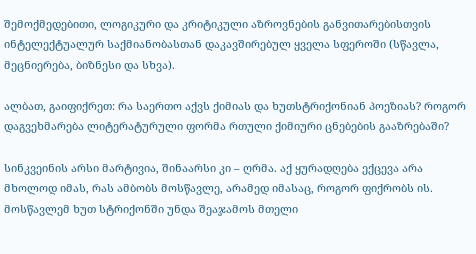შემოქმედებითი, ლოგიკური და კრიტიკული აზროვნების განვითარებისთვის ინტელექტუალურ საქმიანობასთან დაკავშირებულ ყველა სფეროში (სწავლა, მეცნიერება, ბიზნესი და სხვა).

ალბათ, გაიფიქრეთ: რა საერთო აქვს ქიმიას და ხუთსტრიქონიან პოეზიას? როგორ დაგვეხმარება ლიტერატურული ფორმა რთული ქიმიური ცნებების გააზრებაში?

სინკვეინის არსი მარტივია, შინაარსი კი – ღრმა. აქ ყურადღება ექცევა არა მხოლოდ იმას, რას ამბობს მოსწავლე, არამედ იმასაც, როგორ ფიქრობს ის. მოსწავლემ ხუთ სტრიქონში უნდა შეაჯამოს მთელი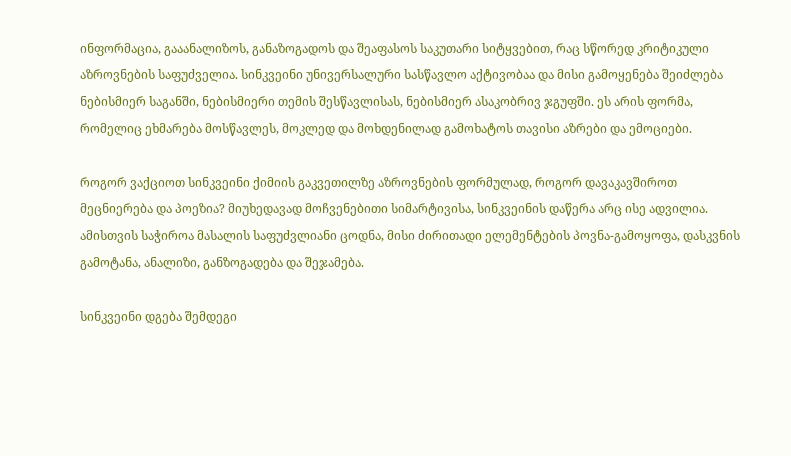ინფორმაცია, გააანალიზოს, განაზოგადოს და შეაფასოს საკუთარი სიტყვებით, რაც სწორედ კრიტიკული აზროვნების საფუძველია. სინკვეინი უნივერსალური სასწავლო აქტივობაა და მისი გამოყენება შეიძლება ნებისმიერ საგანში, ნებისმიერი თემის შესწავლისას, ნებისმიერ ასაკობრივ ჯგუფში. ეს არის ფორმა, რომელიც ეხმარება მოსწავლეს, მოკლედ და მოხდენილად გამოხატოს თავისი აზრები და ემოციები.

როგორ ვაქციოთ სინკვეინი ქიმიის გაკვეთილზე აზროვნების ფორმულად, როგორ დავაკავშიროთ მეცნიერება და პოეზია? მიუხედავად მოჩვენებითი სიმარტივისა, სინკვეინის დაწერა არც ისე ადვილია. ამისთვის საჭიროა მასალის საფუძვლიანი ცოდნა, მისი ძირითადი ელემენტების პოვნა-გამოყოფა, დასკვნის გამოტანა, ანალიზი, განზოგადება და შეჯამება.

სინკვეინი დგება შემდეგი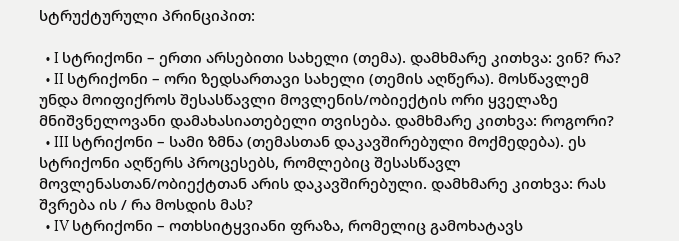სტრუქტურული პრინციპით:

  • I სტრიქონი – ერთი არსებითი სახელი (თემა). დამხმარე კითხვა: ვინ? რა?
  • II სტრიქონი – ორი ზედსართავი სახელი (თემის აღწერა). მოსწავლემ უნდა მოიფიქროს შესასწავლი მოვლენის/ობიექტის ორი ყველაზე მნიშვნელოვანი დამახასიათებელი თვისება. დამხმარე კითხვა: როგორი?
  • III სტრიქონი – სამი ზმნა (თემასთან დაკავშირებული მოქმედება). ეს სტრიქონი აღწერს პროცესებს, რომლებიც შესასწავლ მოვლენასთან/ობიექტთან არის დაკავშირებული. დამხმარე კითხვა: რას შვრება ის / რა მოსდის მას?
  • IV სტრიქონი – ოთხსიტყვიანი ფრაზა, რომელიც გამოხატავს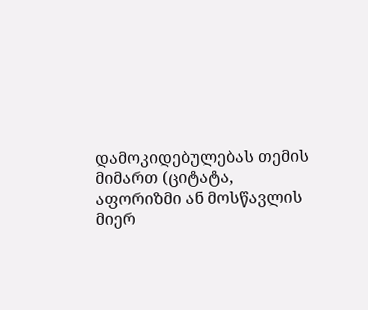დამოკიდებულებას თემის მიმართ (ციტატა, აფორიზმი ან მოსწავლის მიერ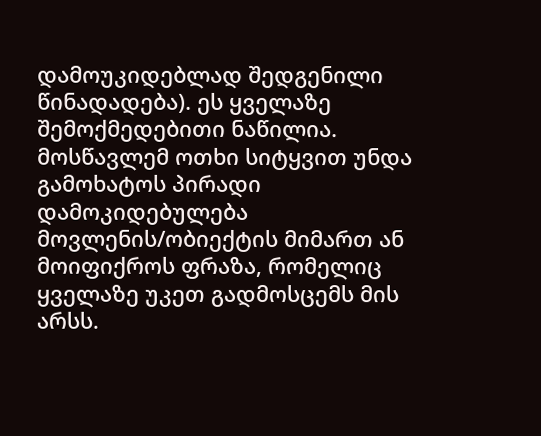დამოუკიდებლად შედგენილი წინადადება). ეს ყველაზე შემოქმედებითი ნაწილია. მოსწავლემ ოთხი სიტყვით უნდა გამოხატოს პირადი დამოკიდებულება მოვლენის/ობიექტის მიმართ ან მოიფიქროს ფრაზა, რომელიც ყველაზე უკეთ გადმოსცემს მის არსს.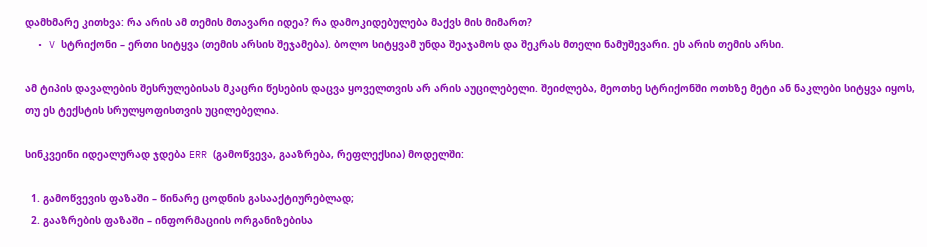დამხმარე კითხვა: რა არის ამ თემის მთავარი იდეა? რა დამოკიდებულება მაქვს მის მიმართ?
  • V სტრიქონი – ერთი სიტყვა (თემის არსის შეჯამება). ბოლო სიტყვამ უნდა შეაჯამოს და შეკრას მთელი ნამუშევარი. ეს არის თემის არსი.

ამ ტიპის დავალების შესრულებისას მკაცრი წესების დაცვა ყოველთვის არ არის აუცილებელი. შეიძლება, მეოთხე სტრიქონში ოთხზე მეტი ან ნაკლები სიტყვა იყოს, თუ ეს ტექსტის სრულყოფისთვის უცილებელია.

სინკვეინი იდეალურად ჯდება ERR (გამოწვევა, გააზრება, რეფლექსია) მოდელში:

  1. გამოწვევის ფაზაში – წინარე ცოდნის გასააქტიურებლად;
  2. გააზრების ფაზაში – ინფორმაციის ორგანიზებისა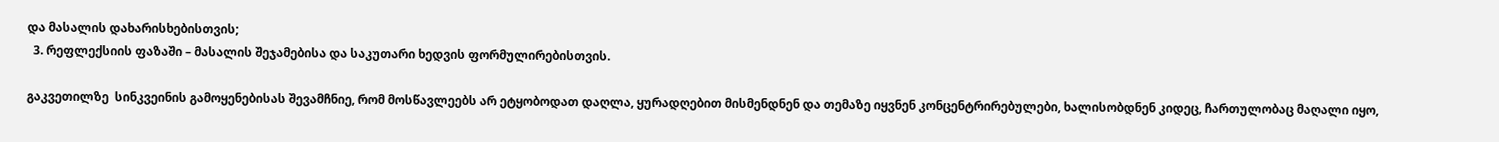და მასალის დახარისხებისთვის;
  3. რეფლექსიის ფაზაში – მასალის შეჯამებისა და საკუთარი ხედვის ფორმულირებისთვის.

გაკვეთილზე  სინკვეინის გამოყენებისას შევამჩნიე, რომ მოსწავლეებს არ ეტყობოდათ დაღლა, ყურადღებით მისმენდნენ და თემაზე იყვნენ კონცენტრირებულები, ხალისობდნენ კიდეც, ჩართულობაც მაღალი იყო,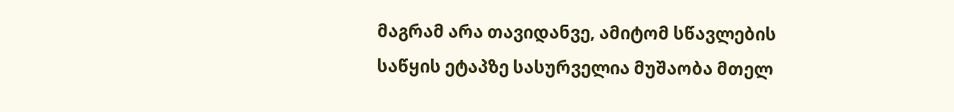მაგრამ არა თავიდანვე, ამიტომ სწავლების საწყის ეტაპზე სასურველია მუშაობა მთელ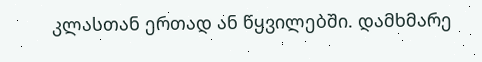კლასთან ერთად ან წყვილებში. დამხმარე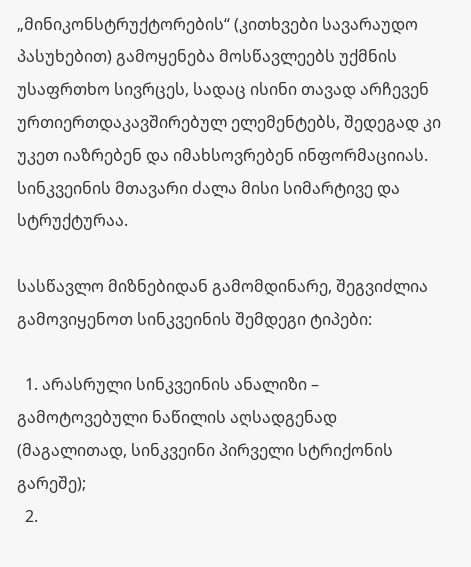„მინიკონსტრუქტორების“ (კითხვები სავარაუდო პასუხებით) გამოყენება მოსწავლეებს უქმნის უსაფრთხო სივრცეს, სადაც ისინი თავად არჩევენ ურთიერთდაკავშირებულ ელემენტებს, შედეგად კი უკეთ იაზრებენ და იმახსოვრებენ ინფორმაციიას. სინკვეინის მთავარი ძალა მისი სიმარტივე და სტრუქტურაა.

სასწავლო მიზნებიდან გამომდინარე, შეგვიძლია გამოვიყენოთ სინკვეინის შემდეგი ტიპები:

  1. არასრული სინკვეინის ანალიზი – გამოტოვებული ნაწილის აღსადგენად (მაგალითად, სინკვეინი პირველი სტრიქონის გარეშე);
  2.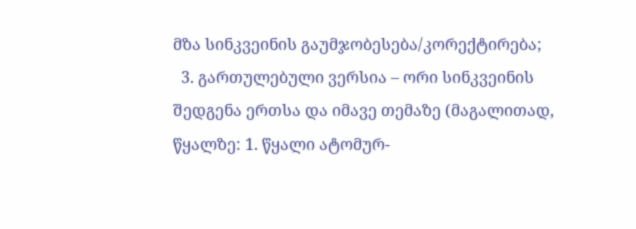მზა სინკვეინის გაუმჯობესება/კორექტირება;
  3. გართულებული ვერსია – ორი სინკვეინის შედგენა ერთსა და იმავე თემაზე (მაგალითად, წყალზე: 1. წყალი ატომურ-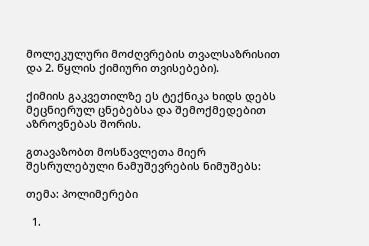მოლეკულური მოძღვრების თვალსაზრისით და 2. წყლის ქიმიური თვისებები).

ქიმიის გაკვეთილზე ეს ტექნიკა ხიდს დებს მეცნიერულ ცნებებსა და შემოქმედებით აზროვნებას შორის.

გთავაზობთ მოსწავლეთა მიერ შესრულებული ნამუშევრების ნიმუშებს:

თემა: პოლიმერები

  1.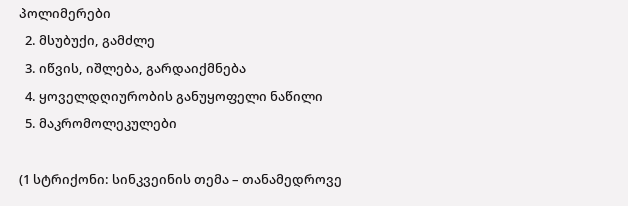პოლიმერები
  2. მსუბუქი, გამძლე
  3. იწვის, იშლება, გარდაიქმნება
  4. ყოველდღიურობის განუყოფელი ნაწილი
  5. მაკრომოლეკულები

(1 სტრიქონი: სინკვეინის თემა – თანამედროვე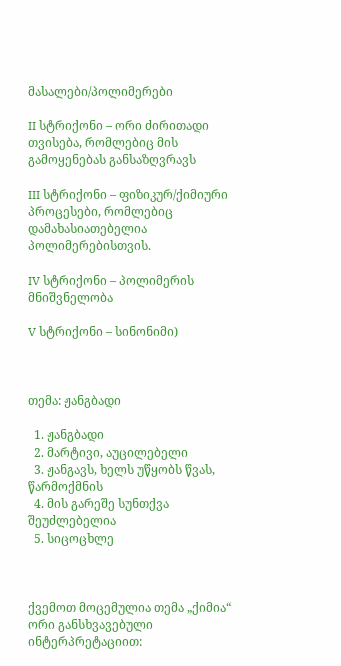მასალები/პოლიმერები

II სტრიქონი – ორი ძირითადი თვისება, რომლებიც მის გამოყენებას განსაზღვრავს

III სტრიქონი – ფიზიკურ/ქიმიური პროცესები, რომლებიც დამახასიათებელია პოლიმერებისთვის.

IV სტრიქონი – პოლიმერის მნიშვნელობა

V სტრიქონი – სინონიმი)



თემა: ჟანგბადი

  1. ჟანგბადი
  2. მარტივი, აუცილებელი
  3. ჟანგავს, ხელს უწყობს წვას, წარმოქმნის
  4. მის გარეშე სუნთქვა შეუძლებელია
  5. სიცოცხლე



ქვემოთ მოცემულია თემა „ქიმია“ ორი განსხვავებული ინტერპრეტაციით: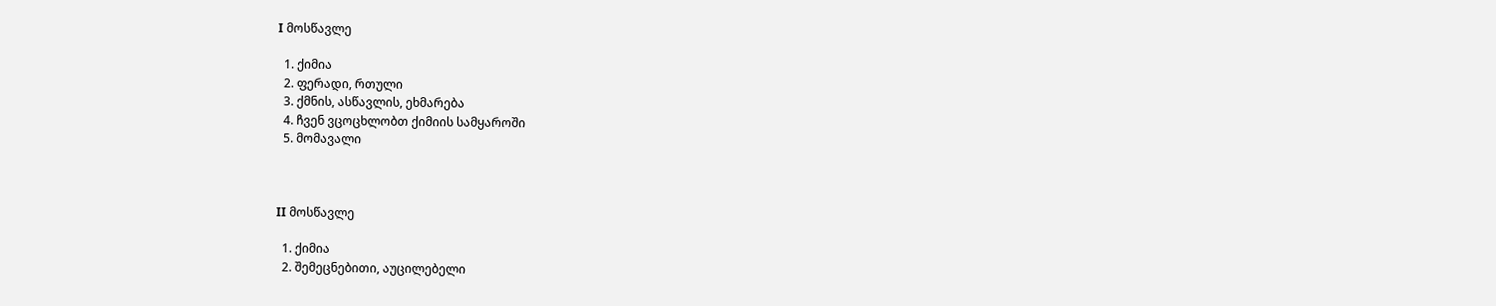I მოსწავლე

  1. ქიმია
  2. ფერადი, რთული
  3. ქმნის, ასწავლის, ეხმარება
  4. ჩვენ ვცოცხლობთ ქიმიის სამყაროში
  5. მომავალი



II მოსწავლე

  1. ქიმია
  2. შემეცნებითი, აუცილებელი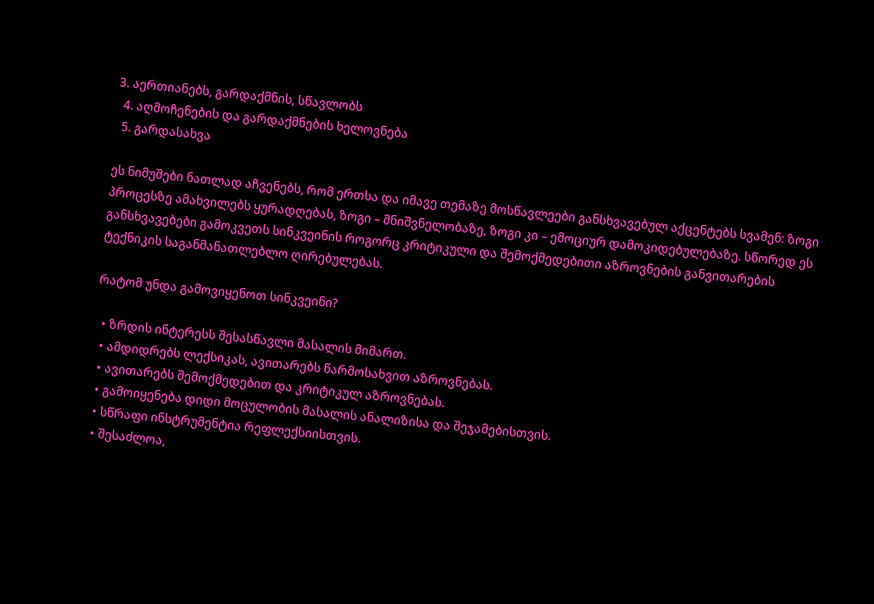3. აერთიანებს, გარდაქმნის, სწავლობს
  4. აღმოჩენების და გარდაქმნების ხელოვნება
  5. გარდასახვა

ეს ნიმუშები ნათლად აჩვენებს, რომ ერთსა და იმავე თემაზე მოსწავლეები განსხვავებულ აქცენტებს სვამენ: ზოგი პროცესზე ამახვილებს ყურადღებას, ზოგი – მნიშვნელობაზე, ზოგი კი – ემოციურ დამოკიდებულებაზე. სწორედ ეს განსხვავებები გამოკვეთს სინკვეინის როგორც კრიტიკული და შემოქმედებითი აზროვნების განვითარების ტექნიკის საგანმანათლებლო ღირებულებას.

რატომ უნდა გამოვიყენოთ სინკვეინი?

  • ზრდის ინტერესს შესასწავლი მასალის მიმართ.
  • ამდიდრებს ლექსიკას, ავითარებს წარმოსახვით აზროვნებას.
  • ავითარებს შემოქმედებით და კრიტიკულ აზროვნებას.
  • გამოიყენება დიდი მოცულობის მასალის ანალიზისა და შეჯამებისთვის.
  • სწრაფი ინსტრუმენტია რეფლექსიისთვის.
  • შესაძლოა,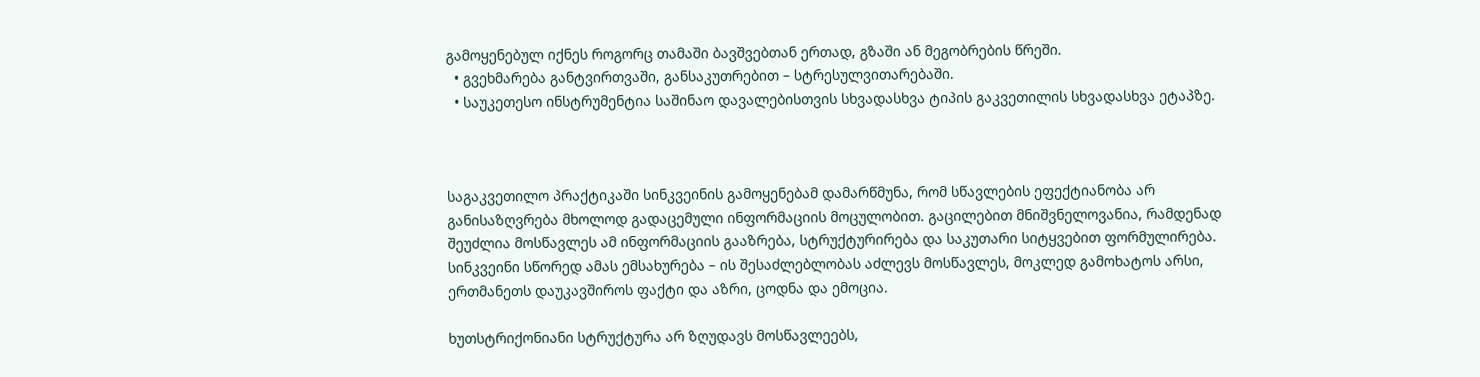გამოყენებულ იქნეს როგორც თამაში ბავშვებთან ერთად, გზაში ან მეგობრების წრეში.
  • გვეხმარება განტვირთვაში, განსაკუთრებით – სტრესულვითარებაში.
  • საუკეთესო ინსტრუმენტია საშინაო დავალებისთვის სხვადასხვა ტიპის გაკვეთილის სხვადასხვა ეტაპზე.



საგაკვეთილო პრაქტიკაში სინკვეინის გამოყენებამ დამარწმუნა, რომ სწავლების ეფექტიანობა არ განისაზღვრება მხოლოდ გადაცემული ინფორმაციის მოცულობით. გაცილებით მნიშვნელოვანია, რამდენად შეუძლია მოსწავლეს ამ ინფორმაციის გააზრება, სტრუქტურირება და საკუთარი სიტყვებით ფორმულირება. სინკვეინი სწორედ ამას ემსახურება – ის შესაძლებლობას აძლევს მოსწავლეს, მოკლედ გამოხატოს არსი, ერთმანეთს დაუკავშიროს ფაქტი და აზრი, ცოდნა და ემოცია.

ხუთსტრიქონიანი სტრუქტურა არ ზღუდავს მოსწავლეებს,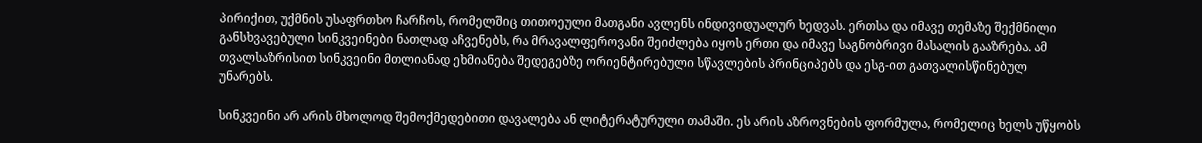პირიქით, უქმნის უსაფრთხო ჩარჩოს, რომელშიც თითოეული მათგანი ავლენს ინდივიდუალურ ხედვას. ერთსა და იმავე თემაზე შექმნილი განსხვავებული სინკვეინები ნათლად აჩვენებს, რა მრავალფეროვანი შეიძლება იყოს ერთი და იმავე საგნობრივი მასალის გააზრება. ამ თვალსაზრისით სინკვეინი მთლიანად ეხმიანება შედეგებზე ორიენტირებული სწავლების პრინციპებს და ესგ-ით გათვალისწინებულ უნარებს.

სინკვეინი არ არის მხოლოდ შემოქმედებითი დავალება ან ლიტერატურული თამაში. ეს არის აზროვნების ფორმულა, რომელიც ხელს უწყობს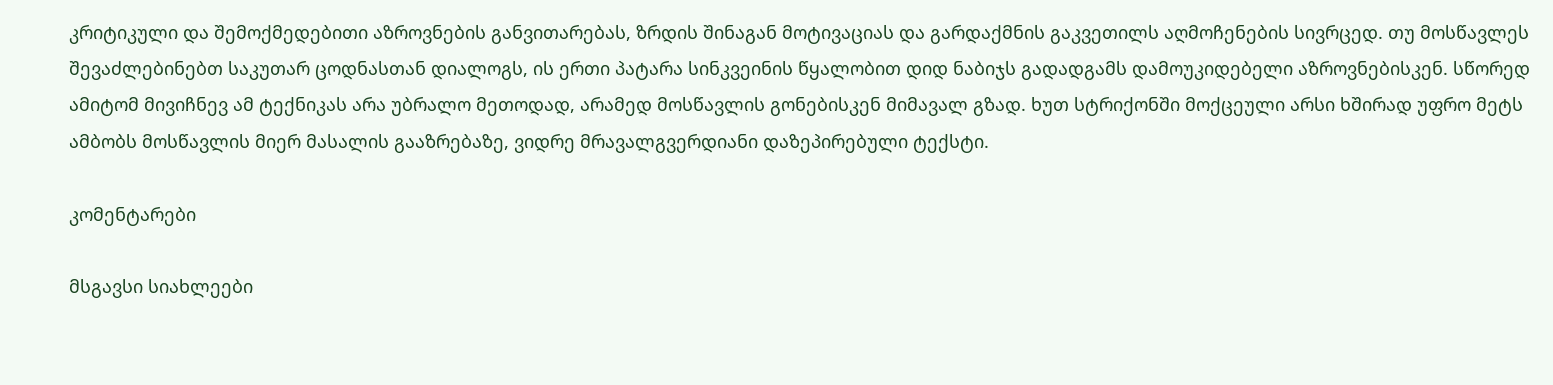კრიტიკული და შემოქმედებითი აზროვნების განვითარებას, ზრდის შინაგან მოტივაციას და გარდაქმნის გაკვეთილს აღმოჩენების სივრცედ. თუ მოსწავლეს შევაძლებინებთ საკუთარ ცოდნასთან დიალოგს, ის ერთი პატარა სინკვეინის წყალობით დიდ ნაბიჯს გადადგამს დამოუკიდებელი აზროვნებისკენ. სწორედ ამიტომ მივიჩნევ ამ ტექნიკას არა უბრალო მეთოდად, არამედ მოსწავლის გონებისკენ მიმავალ გზად. ხუთ სტრიქონში მოქცეული არსი ხშირად უფრო მეტს ამბობს მოსწავლის მიერ მასალის გააზრებაზე, ვიდრე მრავალგვერდიანი დაზეპირებული ტექსტი.

კომენტარები

მსგავსი სიახლეები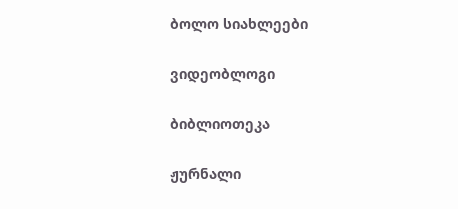ბოლო სიახლეები

ვიდეობლოგი

ბიბლიოთეკა

ჟურნალი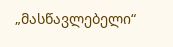„მასწავლებელი“